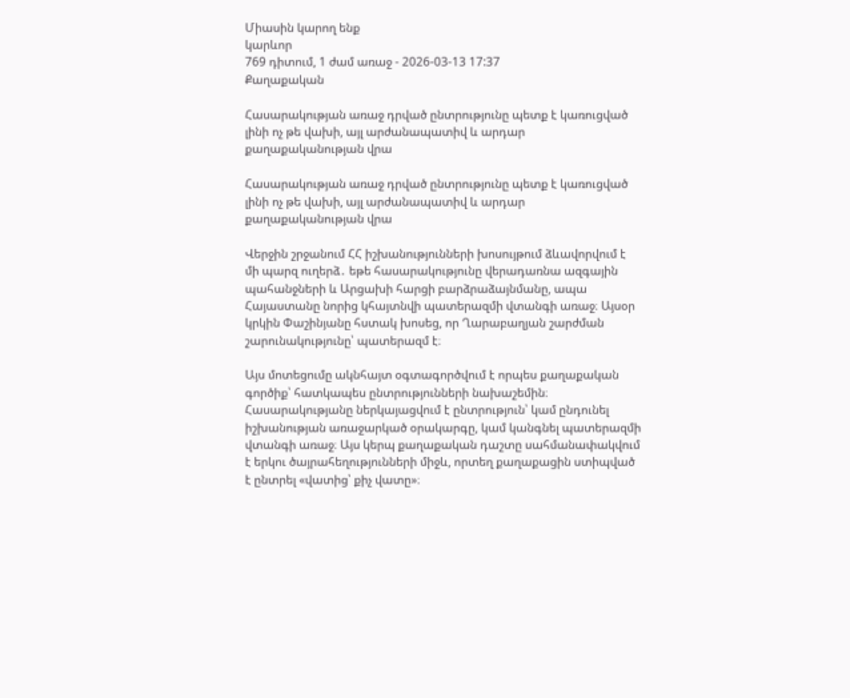Միասին կարող ենք
կարևոր
769 դիտում, 1 ժամ առաջ - 2026-03-13 17:37
Քաղաքական

Հասարակության առաջ դրված ընտրությունը պետք է կառուցված լինի ոչ թե վախի, այլ արժանապատիվ և արդար քաղաքականության վրա

Հասարակության առաջ դրված ընտրությունը պետք է կառուցված լինի ոչ թե վախի, այլ արժանապատիվ և արդար քաղաքականության վրա

Վերջին շրջանում ՀՀ իշխանությունների խոսույթում ձևավորվում է մի պարզ ուղերձ․ եթե հասարակությունը վերադառնա ազգային պահանջների և Արցախի հարցի բարձրաձայնմանը, ապա Հայաստանը նորից կհայտնվի պատերազմի վտանգի առաջ։ Այսօր կրկին Փաշինյանը հստակ խոսեց, որ Ղարաբաղյան շարժման շարունակությունը՝ պատերազմ է։

Այս մոտեցումը ակնհայտ օգտագործվում է որպես քաղաքական գործիք՝ հատկապես ընտրությունների նախաշեմին։ Հասարակությանը ներկայացվում է ընտրություն՝ կամ ընդունել իշխանության առաջարկած օրակարգը, կամ կանգնել պատերազմի վտանգի առաջ։ Այս կերպ քաղաքական դաշտը սահմանափակվում է երկու ծայրահեղությունների միջև, որտեղ քաղաքացին ստիպված է ընտրել «վատից՝ քիչ վատը»։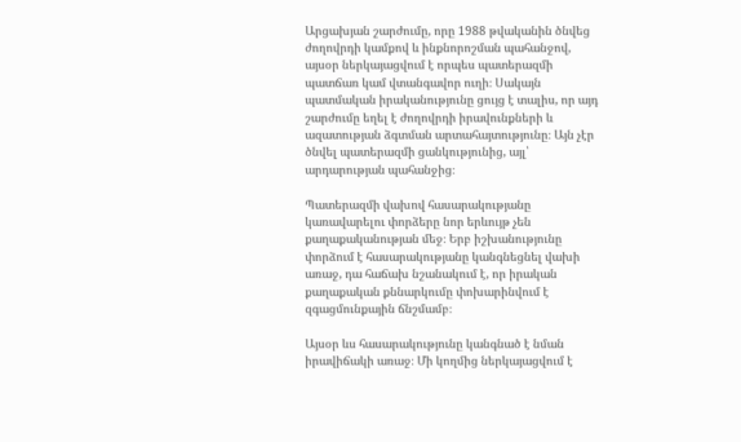Արցախյան շարժումը, որը 1988 թվականին ծնվեց ժողովրդի կամքով և ինքնորոշման պահանջով, այսօր ներկայացվում է որպես պատերազմի պատճառ կամ վտանգավոր ուղի։ Սակայն պատմական իրականությունը ցույց է տալիս, որ այդ շարժումը եղել է ժողովրդի իրավունքների և ազատության ձգտման արտահայտությունը։ Այն չէր ծնվել պատերազմի ցանկությունից, այլ՝ արդարության պահանջից։

Պատերազմի վախով հասարակությանը կառավարելու փորձերը նոր երևույթ չեն քաղաքականության մեջ։ Երբ իշխանությունը փորձում է հասարակությանը կանգնեցնել վախի առաջ, դա հաճախ նշանակում է, որ իրական քաղաքական քննարկումը փոխարինվում է զգացմունքային ճնշմամբ։

Այսօր ևս հասարակությունը կանգնած է նման իրավիճակի առաջ։ Մի կողմից ներկայացվում է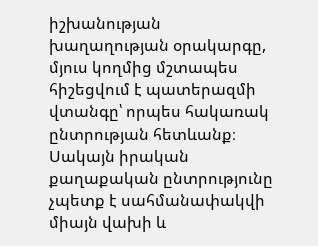իշխանության խաղաղության օրակարգը, մյուս կողմից մշտապես հիշեցվում է պատերազմի վտանգը՝ որպես հակառակ ընտրության հետևանք։ Սակայն իրական քաղաքական ընտրությունը չպետք է սահմանափակվի միայն վախի և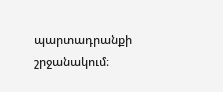պարտադրանքի շրջանակում։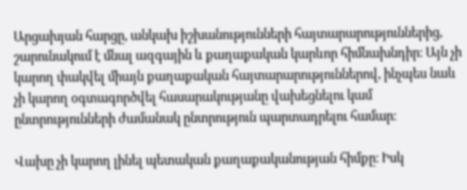Արցախյան հարցը, անկախ իշխանությունների հայտարարություններից, շարունակում է մնալ ազգային և քաղաքական կարևոր հիմնախնդիր։ Այն չի կարող փակվել միայն քաղաքական հայտարարություններով, ինչպես նաև չի կարող օգտագործվել հասարակությանը վախեցնելու կամ ընտրությունների ժամանակ ընտրություն պարտադրելու համար։

Վախը չի կարող լինել պետական քաղաքականության հիմքը։ Իսկ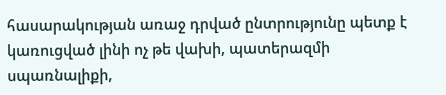հասարակության առաջ դրված ընտրությունը պետք է կառուցված լինի ոչ թե վախի, պատերազմի սպառնալիքի,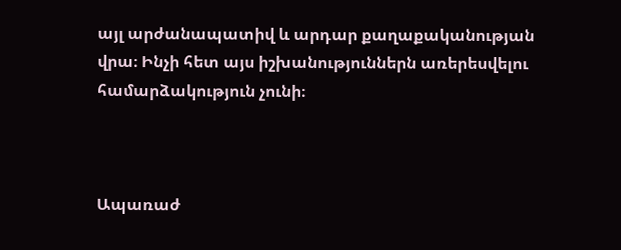այլ արժանապատիվ և արդար քաղաքականության վրա։ Ինչի հետ այս իշխանություններն առերեսվելու համարձակություն չունի։



Ապառաժ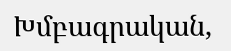Խմբագրական,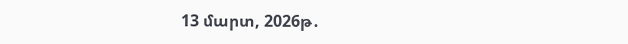13 մարտ, 2026թ․